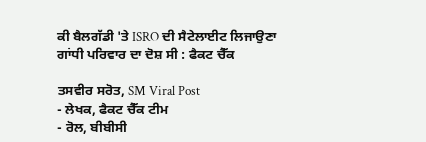ਕੀ ਬੈਲਗੱਡੀ 'ਤੇ ISRO ਦੀ ਸੈਟੇਲਾਈਟ ਲਿਜਾਉਣਾ ਗਾਂਧੀ ਪਰਿਵਾਰ ਦਾ ਦੋਸ਼ ਸੀ : ਫੈਕਟ ਚੈੱਕ

ਤਸਵੀਰ ਸਰੋਤ, SM Viral Post
- ਲੇਖਕ, ਫੈਕਟ ਚੈੱਕ ਟੀਮ
- ਰੋਲ, ਬੀਬੀਸੀ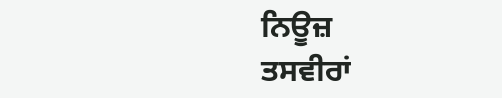ਨਿਊਜ਼
ਤਸਵੀਰਾਂ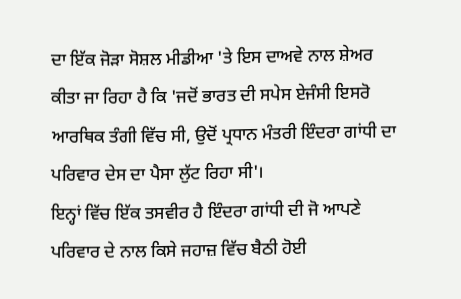ਦਾ ਇੱਕ ਜੋੜਾ ਸੋਸ਼ਲ ਮੀਡੀਆ 'ਤੇ ਇਸ ਦਾਅਵੇ ਨਾਲ ਸ਼ੇਅਰ ਕੀਤਾ ਜਾ ਰਿਹਾ ਹੈ ਕਿ 'ਜਦੋਂ ਭਾਰਤ ਦੀ ਸਪੇਸ ਏਜੰਸੀ ਇਸਰੋ ਆਰਥਿਕ ਤੰਗੀ ਵਿੱਚ ਸੀ, ਉਦੋਂ ਪ੍ਰਧਾਨ ਮੰਤਰੀ ਇੰਦਰਾ ਗਾਂਧੀ ਦਾ ਪਰਿਵਾਰ ਦੇਸ ਦਾ ਪੈਸਾ ਲੁੱਟ ਰਿਹਾ ਸੀ'।
ਇਨ੍ਹਾਂ ਵਿੱਚ ਇੱਕ ਤਸਵੀਰ ਹੈ ਇੰਦਰਾ ਗਾਂਧੀ ਦੀ ਜੋ ਆਪਣੇ ਪਰਿਵਾਰ ਦੇ ਨਾਲ ਕਿਸੇ ਜਹਾਜ਼ ਵਿੱਚ ਬੈਠੀ ਹੋਈ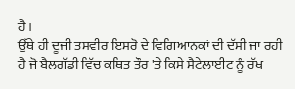ਹੈ।
ਉੱਥੇ ਹੀ ਦੂਜੀ ਤਸਵੀਰ ਇਸਰੋ ਦੇ ਵਿਗਿਆਨਕਾਂ ਦੀ ਦੱਸੀ ਜਾ ਰਹੀ ਹੈ ਜੋ ਬੈਲਗੱਡੀ ਵਿੱਚ ਕਥਿਤ ਤੌਰ 'ਤੇ ਕਿਸੇ ਸੈਟੇਲਾਈਟ ਨੂੰ ਰੱਖ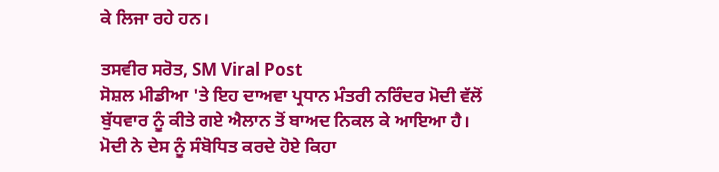ਕੇ ਲਿਜਾ ਰਹੇ ਹਨ।

ਤਸਵੀਰ ਸਰੋਤ, SM Viral Post
ਸੋਸ਼ਲ ਮੀਡੀਆ 'ਤੇ ਇਹ ਦਾਅਵਾ ਪ੍ਰਧਾਨ ਮੰਤਰੀ ਨਰਿੰਦਰ ਮੋਦੀ ਵੱਲੋਂ ਬੁੱਧਵਾਰ ਨੂੰ ਕੀਤੇ ਗਏ ਐਲਾਨ ਤੋਂ ਬਾਅਦ ਨਿਕਲ ਕੇ ਆਇਆ ਹੈ।
ਮੋਦੀ ਨੇ ਦੇਸ ਨੂੰ ਸੰਬੋਧਿਤ ਕਰਦੇ ਹੋਏ ਕਿਹਾ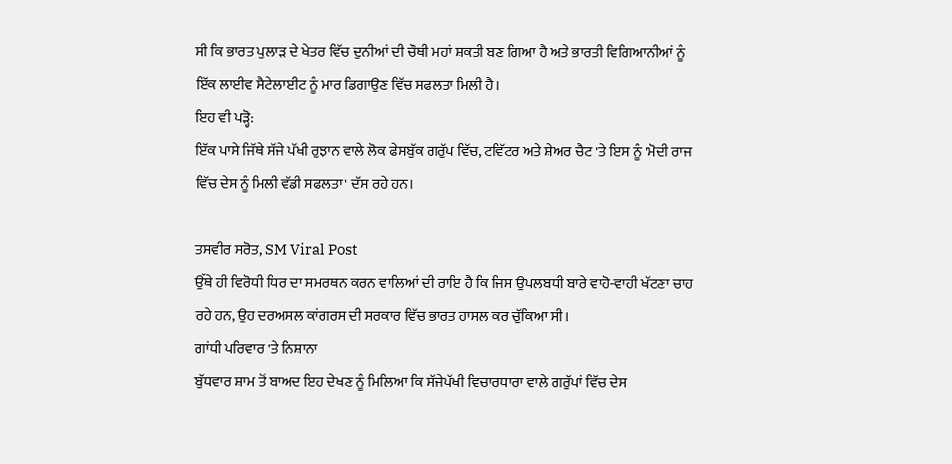ਸੀ ਕਿ ਭਾਰਤ ਪੁਲਾੜ ਦੇ ਖੇਤਰ ਵਿੱਚ ਦੁਨੀਆਂ ਦੀ ਚੌਥੀ ਮਹਾਂ ਸ਼ਕਤੀ ਬਣ ਗਿਆ ਹੈ ਅਤੇ ਭਾਰਤੀ ਵਿਗਿਆਨੀਆਂ ਨੂੰ ਇੱਕ ਲਾਈਵ ਸੈਟੇਲਾਈਟ ਨੂੰ ਮਾਰ ਡਿਗਾਉਣ ਵਿੱਚ ਸਫਲਤਾ ਮਿਲੀ ਹੈ।
ਇਹ ਵੀ ਪੜ੍ਹੋ:
ਇੱਕ ਪਾਸੇ ਜਿੱਥੇ ਸੱਜੇ ਪੱਖੀ ਰੁਝਾਨ ਵਾਲੇ ਲੋਕ ਫੇਸਬੁੱਕ ਗਰੁੱਪ ਵਿੱਚ, ਟਵਿੱਟਰ ਅਤੇ ਸ਼ੇਅਰ ਚੈਟ 'ਤੇ ਇਸ ਨੂੰ 'ਮੋਦੀ ਰਾਜ ਵਿੱਚ ਦੇਸ ਨੂੰ ਮਿਲੀ ਵੱਡੀ ਸਫਲਤਾ' ਦੱਸ ਰਹੇ ਹਨ।

ਤਸਵੀਰ ਸਰੋਤ, SM Viral Post
ਉੱਥੇ ਹੀ ਵਿਰੋਧੀ ਧਿਰ ਦਾ ਸਮਰਥਨ ਕਰਨ ਵਾਲਿਆਂ ਦੀ ਰਾਇ ਹੈ ਕਿ ਜਿਸ ਉਪਲਬਧੀ ਬਾਰੇ ਵਾਹੋ-ਵਾਹੀ ਖੱਟਣਾ ਚਾਹ ਰਹੇ ਹਨ, ਉਹ ਦਰਅਸਲ ਕਾਂਗਰਸ ਦੀ ਸਰਕਾਰ ਵਿੱਚ ਭਾਰਤ ਹਾਸਲ ਕਰ ਚੁੱਕਿਆ ਸੀ।
ਗਾਂਧੀ ਪਰਿਵਾਰ 'ਤੇ ਨਿਸ਼ਾਨਾ
ਬੁੱਧਵਾਰ ਸ਼ਾਮ ਤੋਂ ਬਾਅਦ ਇਹ ਦੇਖਣ ਨੂੰ ਮਿਲਿਆ ਕਿ ਸੱਜੇਪੱਖੀ ਵਿਚਾਰਧਾਰਾ ਵਾਲੇ ਗਰੁੱਪਾਂ ਵਿੱਚ ਦੇਸ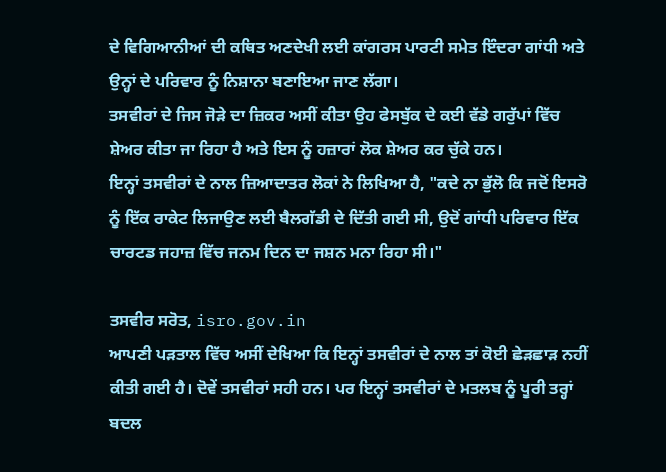ਦੇ ਵਿਗਿਆਨੀਆਂ ਦੀ ਕਥਿਤ ਅਣਦੇਖੀ ਲਈ ਕਾਂਗਰਸ ਪਾਰਟੀ ਸਮੇਤ ਇੰਦਰਾ ਗਾਂਧੀ ਅਤੇ ਉਨ੍ਹਾਂ ਦੇ ਪਰਿਵਾਰ ਨੂੰ ਨਿਸ਼ਾਨਾ ਬਣਾਇਆ ਜਾਣ ਲੱਗਾ।
ਤਸਵੀਰਾਂ ਦੇ ਜਿਸ ਜੋੜੇ ਦਾ ਜ਼ਿਕਰ ਅਸੀਂ ਕੀਤਾ ਉਹ ਫੇਸਬੁੱਕ ਦੇ ਕਈ ਵੱਡੇ ਗਰੁੱਪਾਂ ਵਿੱਚ ਸ਼ੇਅਰ ਕੀਤਾ ਜਾ ਰਿਹਾ ਹੈ ਅਤੇ ਇਸ ਨੂੰ ਹਜ਼ਾਰਾਂ ਲੋਕ ਸ਼ੇਅਰ ਕਰ ਚੁੱਕੇ ਹਨ।
ਇਨ੍ਹਾਂ ਤਸਵੀਰਾਂ ਦੇ ਨਾਲ ਜ਼ਿਆਦਾਤਰ ਲੋਕਾਂ ਨੇ ਲਿਖਿਆ ਹੈ, "ਕਦੇ ਨਾ ਭੁੱਲੋ ਕਿ ਜਦੋਂ ਇਸਰੋ ਨੂੰ ਇੱਕ ਰਾਕੇਟ ਲਿਜਾਉਣ ਲਈ ਬੈਲਗੱਡੀ ਦੇ ਦਿੱਤੀ ਗਈ ਸੀ, ਉਦੋਂ ਗਾਂਧੀ ਪਰਿਵਾਰ ਇੱਕ ਚਾਰਟਡ ਜਹਾਜ਼ ਵਿੱਚ ਜਨਮ ਦਿਨ ਦਾ ਜਸ਼ਨ ਮਨਾ ਰਿਹਾ ਸੀ।"

ਤਸਵੀਰ ਸਰੋਤ, isro.gov.in
ਆਪਣੀ ਪੜਤਾਲ ਵਿੱਚ ਅਸੀਂ ਦੇਖਿਆ ਕਿ ਇਨ੍ਹਾਂ ਤਸਵੀਰਾਂ ਦੇ ਨਾਲ ਤਾਂ ਕੋਈ ਛੇੜਛਾੜ ਨਹੀਂ ਕੀਤੀ ਗਈ ਹੈ। ਦੋਵੇਂ ਤਸਵੀਰਾਂ ਸਹੀ ਹਨ। ਪਰ ਇਨ੍ਹਾਂ ਤਸਵੀਰਾਂ ਦੇ ਮਤਲਬ ਨੂੰ ਪੂਰੀ ਤਰ੍ਹਾਂ ਬਦਲ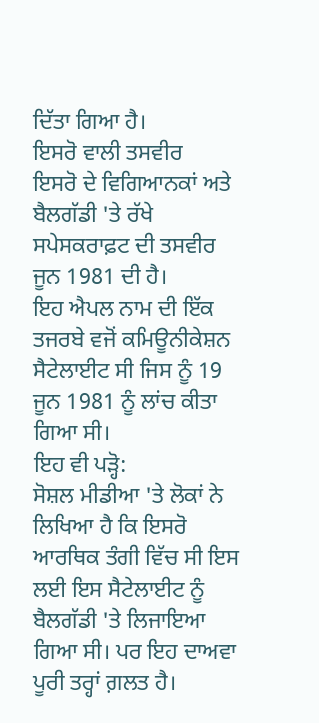ਦਿੱਤਾ ਗਿਆ ਹੈ।
ਇਸਰੋ ਵਾਲੀ ਤਸਵੀਰ
ਇਸਰੋ ਦੇ ਵਿਗਿਆਨਕਾਂ ਅਤੇ ਬੈਲਗੱਡੀ 'ਤੇ ਰੱਖੇ ਸਪੇਸਕਰਾਫ਼ਟ ਦੀ ਤਸਵੀਰ ਜੂਨ 1981 ਦੀ ਹੈ।
ਇਹ ਐਪਲ ਨਾਮ ਦੀ ਇੱਕ ਤਜਰਬੇ ਵਜੋਂ ਕਮਿਊਨੀਕੇਸ਼ਨ ਸੈਟੇਲਾਈਟ ਸੀ ਜਿਸ ਨੂੰ 19 ਜੂਨ 1981 ਨੂੰ ਲਾਂਚ ਕੀਤਾ ਗਿਆ ਸੀ।
ਇਹ ਵੀ ਪੜ੍ਹੋ:
ਸੋਸ਼ਲ ਮੀਡੀਆ 'ਤੇ ਲੋਕਾਂ ਨੇ ਲਿਖਿਆ ਹੈ ਕਿ ਇਸਰੋ ਆਰਥਿਕ ਤੰਗੀ ਵਿੱਚ ਸੀ ਇਸ ਲਈ ਇਸ ਸੈਟੇਲਾਈਟ ਨੂੰ ਬੈਲਗੱਡੀ 'ਤੇ ਲਿਜਾਇਆ ਗਿਆ ਸੀ। ਪਰ ਇਹ ਦਾਅਵਾ ਪੂਰੀ ਤਰ੍ਹਾਂ ਗ਼ਲਤ ਹੈ।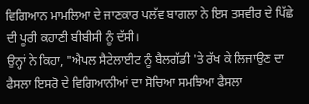ਵਿਗਿਆਨ ਮਾਮਲਿਆ ਦੇ ਜਾਣਕਾਰ ਪਲੱਵ ਬਾਗਲਾ ਨੇ ਇਸ ਤਸਵੀਰ ਦੇ ਪਿੱਛੇ ਦੀ ਪੂਰੀ ਕਹਾਣੀ ਬੀਬੀਸੀ ਨੂੰ ਦੱਸੀ।
ਉਨ੍ਹਾਂ ਨੇ ਕਿਹਾ, "ਐਪਲ ਸੈਟੇਲਾਈਟ ਨੂੰ ਬੈਲਗੱਡੀ 'ਤੇ ਰੱਖ ਕੇ ਲਿਜਾਉਣ ਦਾ ਫੈਸਲਾ ਇਸਰੋ ਦੇ ਵਿਗਿਆਨੀਆਂ ਦਾ ਸੋਚਿਆ ਸਮਝਿਆ ਫੈਸਲਾ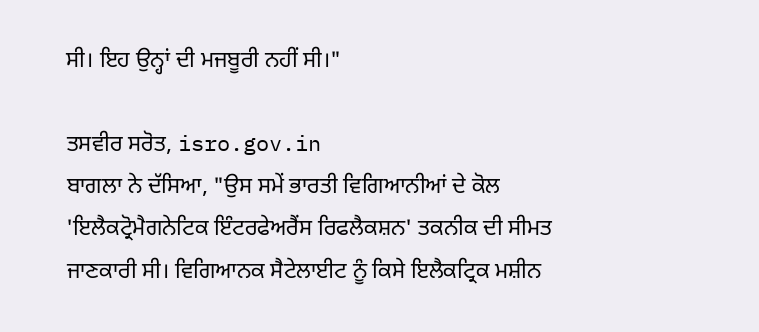ਸੀ। ਇਹ ਉਨ੍ਹਾਂ ਦੀ ਮਜਬੂਰੀ ਨਹੀਂ ਸੀ।"

ਤਸਵੀਰ ਸਰੋਤ, isro.gov.in
ਬਾਗਲਾ ਨੇ ਦੱਸਿਆ, "ਉਸ ਸਮੇਂ ਭਾਰਤੀ ਵਿਗਿਆਨੀਆਂ ਦੇ ਕੋਲ 'ਇਲੈਕਟ੍ਰੋਮੈਗਨੇਟਿਕ ਇੰਟਰਫੇਅਰੈਂਸ ਰਿਫਲੈਕਸ਼ਨ' ਤਕਨੀਕ ਦੀ ਸੀਮਤ ਜਾਣਕਾਰੀ ਸੀ। ਵਿਗਿਆਨਕ ਸੈਟੇਲਾਈਟ ਨੂੰ ਕਿਸੇ ਇਲੈਕਟ੍ਰਿਕ ਮਸ਼ੀਨ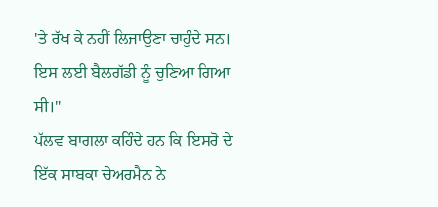'ਤੇ ਰੱਖ ਕੇ ਨਹੀਂ ਲਿਜਾਉਣਾ ਚਾਹੁੰਦੇ ਸਨ। ਇਸ ਲਈ ਬੈਲਗੱਡੀ ਨੂੰ ਚੁਣਿਆ ਗਿਆ ਸੀ।"
ਪੱਲਵ ਬਾਗਲਾ ਕਹਿੰਦੇ ਹਨ ਕਿ ਇਸਰੋ ਦੇ ਇੱਕ ਸਾਬਕਾ ਚੇਅਰਮੈਨ ਨੇ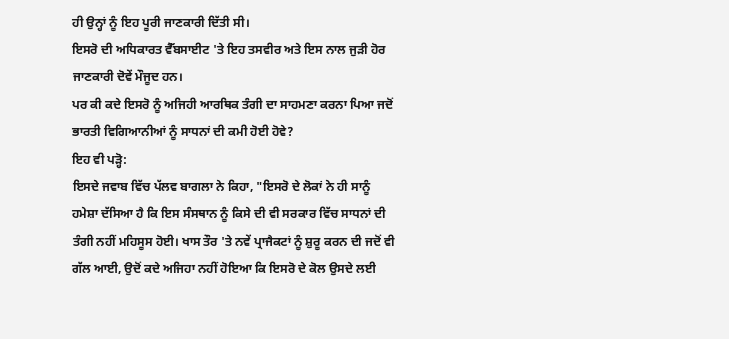ਹੀ ਉਨ੍ਹਾਂ ਨੂੰ ਇਹ ਪੂਰੀ ਜਾਣਕਾਰੀ ਦਿੱਤੀ ਸੀ।
ਇਸਰੋ ਦੀ ਅਧਿਕਾਰਤ ਵੈੱਬਸਾਈਟ 'ਤੇ ਇਹ ਤਸਵੀਰ ਅਤੇ ਇਸ ਨਾਲ ਜੁੜੀ ਹੋਰ ਜਾਣਕਾਰੀ ਦੋਵੇਂ ਮੌਜੂਦ ਹਨ।
ਪਰ ਕੀ ਕਦੇ ਇਸਰੋ ਨੂੰ ਅਜਿਹੀ ਆਰਥਿਕ ਤੰਗੀ ਦਾ ਸਾਹਮਣਾ ਕਰਨਾ ਪਿਆ ਜਦੋਂ ਭਾਰਤੀ ਵਿਗਿਆਨੀਆਂ ਨੂੰ ਸਾਧਨਾਂ ਦੀ ਕਮੀ ਹੋਈ ਹੋਵੇ?
ਇਹ ਵੀ ਪੜ੍ਹੋ:
ਇਸਦੇ ਜਵਾਬ ਵਿੱਚ ਪੱਲਵ ਬਾਗਲਾ ਨੇ ਕਿਹਾ, "ਇਸਰੋ ਦੇ ਲੋਕਾਂ ਨੇ ਹੀ ਸਾਨੂੰ ਹਮੇਸ਼ਾ ਦੱਸਿਆ ਹੈ ਕਿ ਇਸ ਸੰਸਥਾਨ ਨੂੰ ਕਿਸੇ ਦੀ ਵੀ ਸਰਕਾਰ ਵਿੱਚ ਸਾਧਨਾਂ ਦੀ ਤੰਗੀ ਨਹੀਂ ਮਹਿਸੂਸ ਹੋਈ। ਖਾਸ ਤੌਰ 'ਤੇ ਨਵੇਂ ਪ੍ਰਾਜੈਕਟਾਂ ਨੂੰ ਸ਼ੁਰੂ ਕਰਨ ਦੀ ਜਦੋਂ ਵੀ ਗੱਲ ਆਈ, ਉਦੋਂ ਕਦੇ ਅਜਿਹਾ ਨਹੀਂ ਹੋਇਆ ਕਿ ਇਸਰੋ ਦੇ ਕੋਲ ਉਸਦੇ ਲਈ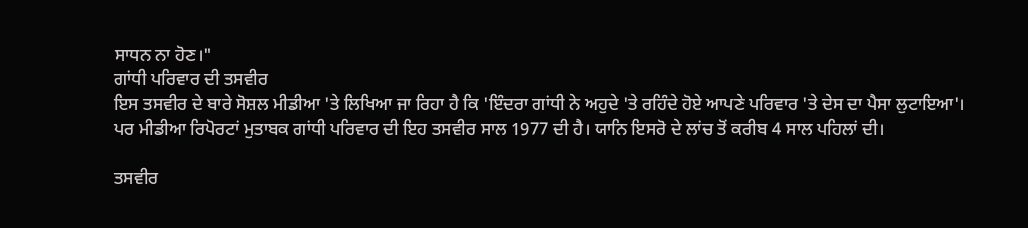ਸਾਧਨ ਨਾ ਹੋਣ।"
ਗਾਂਧੀ ਪਰਿਵਾਰ ਦੀ ਤਸਵੀਰ
ਇਸ ਤਸਵੀਰ ਦੇ ਬਾਰੇ ਸੋਸ਼ਲ ਮੀਡੀਆ 'ਤੇ ਲਿਖਿਆ ਜਾ ਰਿਹਾ ਹੈ ਕਿ 'ਇੰਦਰਾ ਗਾਂਧੀ ਨੇ ਅਹੁਦੇ 'ਤੇ ਰਹਿੰਦੇ ਹੋਏ ਆਪਣੇ ਪਰਿਵਾਰ 'ਤੇ ਦੇਸ ਦਾ ਪੈਸਾ ਲੁਟਾਇਆ'।
ਪਰ ਮੀਡੀਆ ਰਿਪੋਰਟਾਂ ਮੁਤਾਬਕ ਗਾਂਧੀ ਪਰਿਵਾਰ ਦੀ ਇਹ ਤਸਵੀਰ ਸਾਲ 1977 ਦੀ ਹੈ। ਯਾਨਿ ਇਸਰੋ ਦੇ ਲਾਂਚ ਤੋਂ ਕਰੀਬ 4 ਸਾਲ ਪਹਿਲਾਂ ਦੀ।

ਤਸਵੀਰ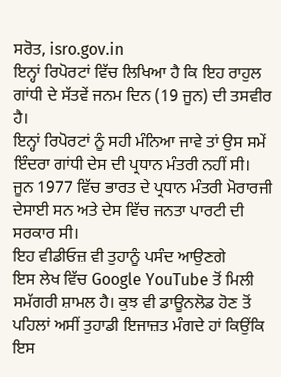ਸਰੋਤ, isro.gov.in
ਇਨ੍ਹਾਂ ਰਿਪੋਰਟਾਂ ਵਿੱਚ ਲਿਖਿਆ ਹੈ ਕਿ ਇਹ ਰਾਹੁਲ ਗਾਂਧੀ ਦੇ ਸੱਤਵੇਂ ਜਨਮ ਦਿਨ (19 ਜੂਨ) ਦੀ ਤਸਵੀਰ ਹੈ।
ਇਨ੍ਹਾਂ ਰਿਪੋਰਟਾਂ ਨੂੰ ਸਹੀ ਮੰਨਿਆ ਜਾਵੇ ਤਾਂ ਉਸ ਸਮੇਂ ਇੰਦਰਾ ਗਾਂਧੀ ਦੇਸ ਦੀ ਪ੍ਰਧਾਨ ਮੰਤਰੀ ਨਹੀਂ ਸੀ।
ਜੂਨ 1977 ਵਿੱਚ ਭਾਰਤ ਦੇ ਪ੍ਰਧਾਨ ਮੰਤਰੀ ਮੋਰਾਰਜੀ ਦੇਸਾਈ ਸਨ ਅਤੇ ਦੇਸ ਵਿੱਚ ਜਨਤਾ ਪਾਰਟੀ ਦੀ ਸਰਕਾਰ ਸੀ।
ਇਹ ਵੀਡੀਓਜ਼ ਵੀ ਤੁਹਾਨੂੰ ਪਸੰਦ ਆਉਣਗੇ
ਇਸ ਲੇਖ ਵਿੱਚ Google YouTube ਤੋਂ ਮਿਲੀ ਸਮੱਗਰੀ ਸ਼ਾਮਲ ਹੈ। ਕੁਝ ਵੀ ਡਾਊਨਲੋਡ ਹੋਣ ਤੋਂ ਪਹਿਲਾਂ ਅਸੀਂ ਤੁਹਾਡੀ ਇਜਾਜ਼ਤ ਮੰਗਦੇ ਹਾਂ ਕਿਉਂਕਿ ਇਸ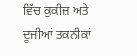ਵਿੱਚ ਕੁਕੀਜ਼ ਅਤੇ ਦੂਜੀਆਂ ਤਕਨੀਕਾਂ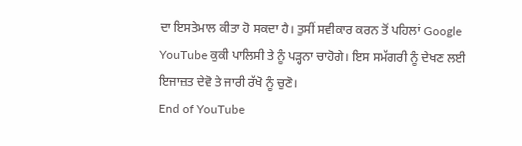ਦਾ ਇਸਤੇਮਾਲ ਕੀਤਾ ਹੋ ਸਕਦਾ ਹੈ। ਤੁਸੀਂ ਸਵੀਕਾਰ ਕਰਨ ਤੋਂ ਪਹਿਲਾਂ Google YouTube ਕੁਕੀ ਪਾਲਿਸੀ ਤੇ ਨੂੰ ਪੜ੍ਹਨਾ ਚਾਹੋਗੇ। ਇਸ ਸਮੱਗਰੀ ਨੂੰ ਦੇਖਣ ਲਈ ਇਜਾਜ਼ਤ ਦੇਵੋ ਤੇ ਜਾਰੀ ਰੱਖੋ ਨੂੰ ਚੁਣੋ।
End of YouTube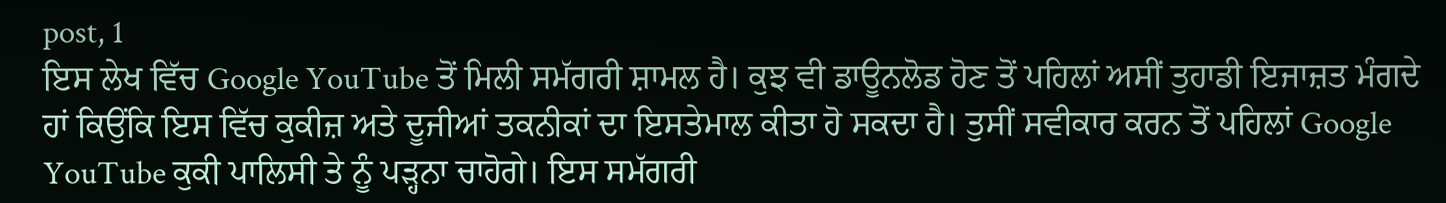post, 1
ਇਸ ਲੇਖ ਵਿੱਚ Google YouTube ਤੋਂ ਮਿਲੀ ਸਮੱਗਰੀ ਸ਼ਾਮਲ ਹੈ। ਕੁਝ ਵੀ ਡਾਊਨਲੋਡ ਹੋਣ ਤੋਂ ਪਹਿਲਾਂ ਅਸੀਂ ਤੁਹਾਡੀ ਇਜਾਜ਼ਤ ਮੰਗਦੇ ਹਾਂ ਕਿਉਂਕਿ ਇਸ ਵਿੱਚ ਕੁਕੀਜ਼ ਅਤੇ ਦੂਜੀਆਂ ਤਕਨੀਕਾਂ ਦਾ ਇਸਤੇਮਾਲ ਕੀਤਾ ਹੋ ਸਕਦਾ ਹੈ। ਤੁਸੀਂ ਸਵੀਕਾਰ ਕਰਨ ਤੋਂ ਪਹਿਲਾਂ Google YouTube ਕੁਕੀ ਪਾਲਿਸੀ ਤੇ ਨੂੰ ਪੜ੍ਹਨਾ ਚਾਹੋਗੇ। ਇਸ ਸਮੱਗਰੀ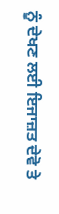ਨੂੰ ਦੇਖਣ ਲਈ ਇਜਾਜ਼ਤ ਦੇਵੋ ਤੇ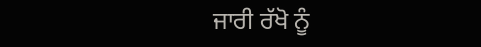ਜਾਰੀ ਰੱਖੋ ਨੂੰ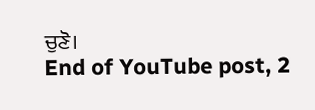ਚੁਣੋ।
End of YouTube post, 2